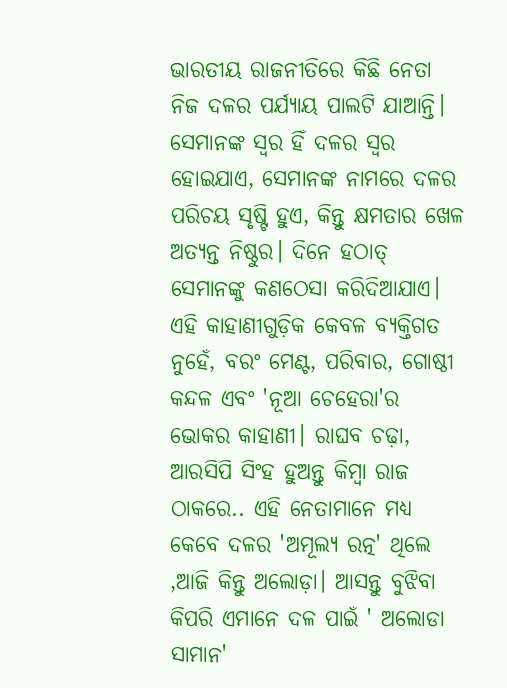ଭାରତୀୟ ରାଜନୀତିରେ କିଛି ନେତା ନିଜ ଦଳର ପର୍ଯ୍ୟାୟ ପାଲଟି ଯାଆନ୍ତି। ସେମାନଙ୍କ ସ୍ୱର ହିଁ ଦଳର ସ୍ୱର ହୋଇଯାଏ, ସେମାନଙ୍କ ନାମରେ ଦଳର ପରିଚୟ ସୃଷ୍ଟି ହୁଏ, କିନ୍ତୁ କ୍ଷମତାର ଖେଳ ଅତ୍ୟନ୍ତ ନିଷ୍ଠୁର। ଦିନେ ହଠାତ୍ ସେମାନଙ୍କୁ କଣଠେସା କରିଦିଆଯାଏ। ଏହି କାହାଣୀଗୁଡ଼ିକ କେବଳ ବ୍ୟକ୍ତିଗତ ନୁହେଁ, ବରଂ ମେଣ୍ଟ, ପରିବାର, ଗୋଷ୍ଠୀ କନ୍ଦଳ ଏବଂ 'ନୂଆ ଚେହେରା'ର ଭୋକର କାହାଣୀ। ରାଘବ ଚଢ଼ା, ଆରସିପି ସିଂହ ହୁଅନ୍ତୁ କିମ୍ବା ରାଜ ଠାକରେ.. ଏହି ନେତାମାନେ ମଧ୍ୟ କେବେ ଦଳର 'ଅମୂଲ୍ୟ ରତ୍ନ' ଥିଲେ ,ଆଜି କିନ୍ତୁ ଅଲୋଡ଼ା। ଆସନ୍ତୁ ବୁଝିବା କିପରି ଏମାନେ ଦଳ ପାଇଁ ' ଅଲୋଡା ସାମାନ'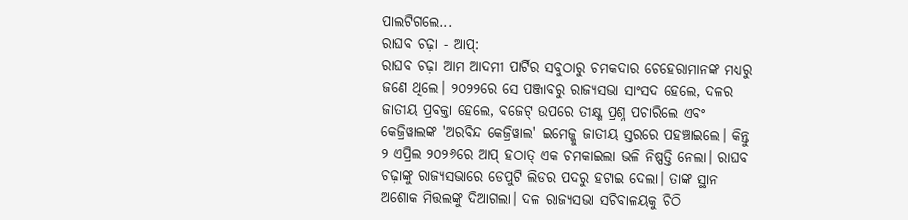ପାଲଟିଗଲେ...
ରାଘବ ଚଢ଼ା - ଆପ୍:
ରାଘବ ଚଢ଼ା ଆମ ଆଦମୀ ପାର୍ଟିର ସବୁଠାରୁ ଚମକଦାର ଚେହେରାମାନଙ୍କ ମଧ୍ୟରୁ ଜଣେ ଥିଲେ। ୨୦୨୨ରେ ସେ ପଞ୍ଜାବରୁ ରାଜ୍ୟସଭା ସାଂସଦ ହେଲେ, ଦଳର ଜାତୀୟ ପ୍ରବକ୍ତା ହେଲେ, ବଜେଟ୍ ଉପରେ ତୀକ୍ଷ୍ଣ ପ୍ରଶ୍ନ ପଚାରିଲେ ଏବଂ କେଜ୍ରିୱାଲଙ୍କ 'ଅରବିନ୍ଦ କେଜ୍ରିୱାଲ' ଇମେଜ୍କୁ ଜାତୀୟ ସ୍ତରରେ ପହଞ୍ଚାଇଲେ। କିନ୍ତୁ ୨ ଏପ୍ରିଲ ୨୦୨୬ରେ ଆପ୍ ହଠାତ୍ ଏକ ଚମକାଇଲା ଭଳି ନିଷ୍ପତ୍ତି ନେଲା। ରାଘବ ଚଢ଼ାଙ୍କୁ ରାଜ୍ୟସଭାରେ ଡେପୁଟି ଲିଡର ପଦରୁ ହଟାଇ ଦେଲା। ତାଙ୍କ ସ୍ଥାନ ଅଶୋକ ମିତ୍ତଲଙ୍କୁ ଦିଆଗଲା। ଦଳ ରାଜ୍ୟସଭା ସଚିବାଳୟକୁ ଚିଠି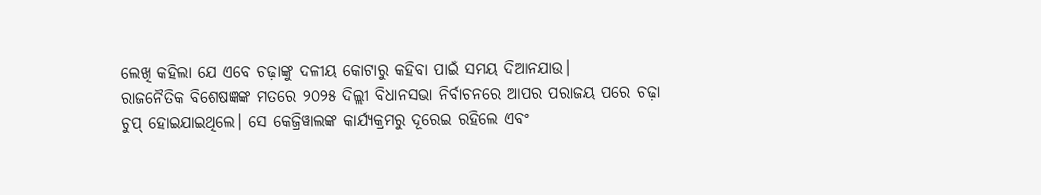ଲେଖି କହିଲା ଯେ ଏବେ ଚଢ଼ାଙ୍କୁ ଦଳୀୟ କୋଟାରୁ କହିବା ପାଇଁ ସମୟ ଦିଆନଯାଉ।
ରାଜନୈତିକ ବିଶେଷଜ୍ଞଙ୍କ ମତରେ ୨୦୨୫ ଦିଲ୍ଲୀ ବିଧାନସଭା ନିର୍ବାଚନରେ ଆପର ପରାଜୟ ପରେ ଚଢ଼ା ଚୁପ୍ ହୋଇଯାଇଥିଲେ। ସେ କେଜ୍ରିୱାଲଙ୍କ କାର୍ଯ୍ୟକ୍ରମରୁ ଦୂରେଇ ରହିଲେ ଏବଂ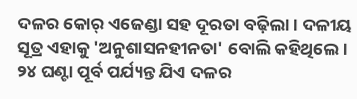ଦଳର କୋର୍ ଏଜେଣ୍ଡା ସହ ଦୂରତା ବଢ଼ିଲା। ଦଳୀୟ ସୂତ୍ର ଏହାକୁ 'ଅନୁଶାସନହୀନତା' ବୋଲି କହିଥିଲେ। ୨୪ ଘଣ୍ଟା ପୂର୍ବ ପର୍ଯ୍ୟନ୍ତ ଯିଏ ଦଳର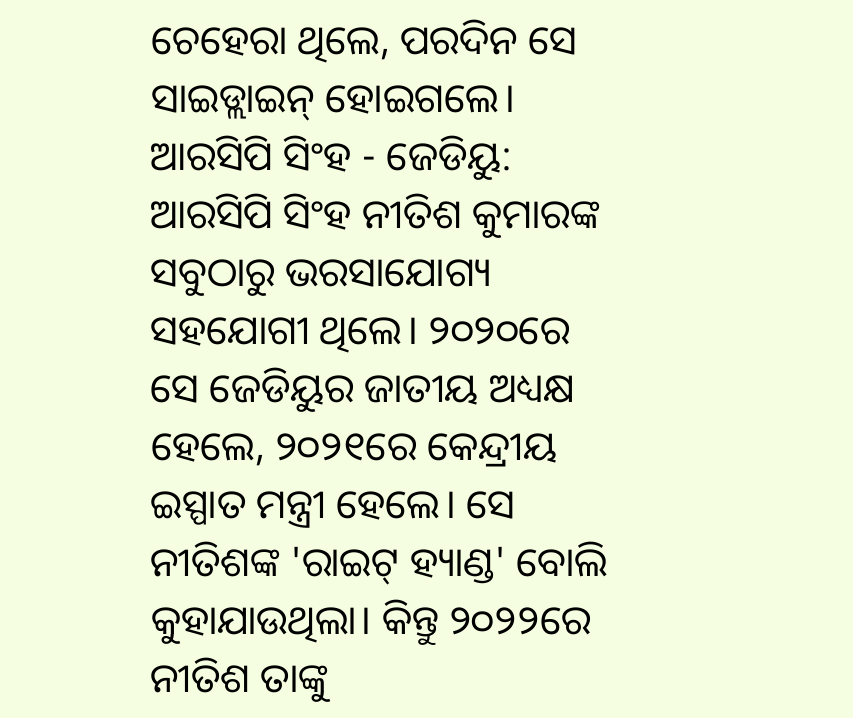ଚେହେରା ଥିଲେ, ପରଦିନ ସେ ସାଇଡ୍ଲାଇନ୍ ହୋଇଗଲେ।
ଆରସିପି ସିଂହ - ଜେଡିୟୁ:
ଆରସିପି ସିଂହ ନୀତିଶ କୁମାରଙ୍କ ସବୁଠାରୁ ଭରସାଯୋଗ୍ୟ ସହଯୋଗୀ ଥିଲେ। ୨୦୨୦ରେ ସେ ଜେଡିୟୁର ଜାତୀୟ ଅଧ୍ୟକ୍ଷ ହେଲେ, ୨୦୨୧ରେ କେନ୍ଦ୍ରୀୟ ଇସ୍ପାତ ମନ୍ତ୍ରୀ ହେଲେ। ସେ ନୀତିଶଙ୍କ 'ରାଇଟ୍ ହ୍ୟାଣ୍ଡ' ବୋଲି କୁହାଯାଉଥିଲା। କିନ୍ତୁ ୨୦୨୨ରେ ନୀତିଶ ତାଙ୍କୁ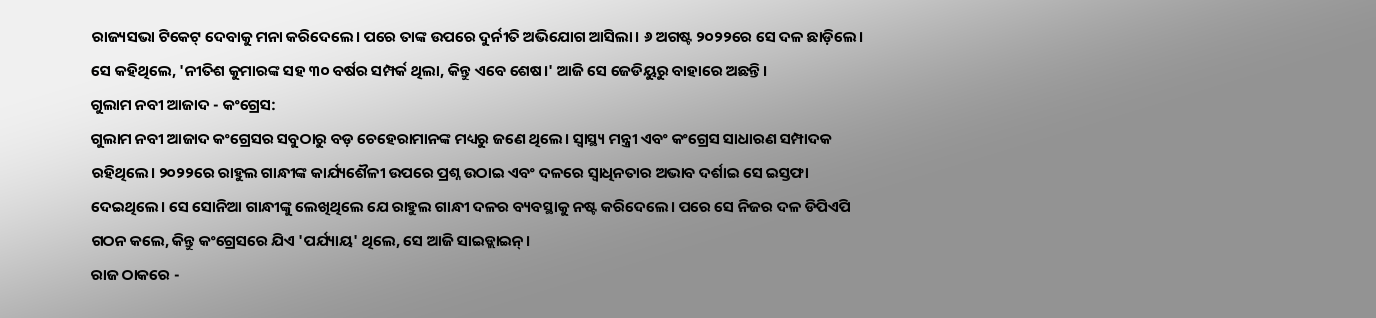ରାଜ୍ୟସଭା ଟିକେଟ୍ ଦେବାକୁ ମନା କରିଦେଲେ। ପରେ ତାଙ୍କ ଉପରେ ଦୁର୍ନୀତି ଅଭିଯୋଗ ଆସିଲା। ୬ ଅଗଷ୍ଟ ୨୦୨୨ରେ ସେ ଦଳ ଛାଡ଼ିଲେ। ସେ କହିଥିଲେ, 'ନୀତିଶ କୁମାରଙ୍କ ସହ ୩୦ ବର୍ଷର ସମ୍ପର୍କ ଥିଲା, କିନ୍ତୁ ଏବେ ଶେଷ।' ଆଜି ସେ ଜେଡିୟୁରୁ ବାହାରେ ଅଛନ୍ତି।
ଗୁଲାମ ନବୀ ଆଜାଦ - କଂଗ୍ରେସ:
ଗୁଲାମ ନବୀ ଆଜାଦ କଂଗ୍ରେସର ସବୁଠାରୁ ବଡ଼ ଚେହେରାମାନଙ୍କ ମଧ୍ୟରୁ ଜଣେ ଥିଲେ। ସ୍ୱାସ୍ଥ୍ୟ ମନ୍ତ୍ରୀ ଏବଂ କଂଗ୍ରେସ ସାଧାରଣ ସମ୍ପାଦକ ରହିଥିଲେ। ୨୦୨୨ରେ ରାହୁଲ ଗାନ୍ଧୀଙ୍କ କାର୍ଯ୍ୟଶୈଳୀ ଉପରେ ପ୍ରଶ୍ନ ଉଠାଇ ଏବଂ ଦଳରେ ସ୍ୱାଧିନତାର ଅଭାବ ଦର୍ଶାଇ ସେ ଇସ୍ତଫା ଦେଇଥିଲେ। ସେ ସୋନିଆ ଗାନ୍ଧୀଙ୍କୁ ଲେଖିଥିଲେ ଯେ ରାହୁଲ ଗାନ୍ଧୀ ଦଳର ବ୍ୟବସ୍ଥାକୁ ନଷ୍ଟ କରିଦେଲେ। ପରେ ସେ ନିଜର ଦଳ ଡିପିଏପି ଗଠନ କଲେ, କିନ୍ତୁ କଂଗ୍ରେସରେ ଯିଏ 'ପର୍ଯ୍ୟାୟ' ଥିଲେ, ସେ ଆଜି ସାଇଡ୍ଲାଇନ୍।
ରାଜ ଠାକରେ -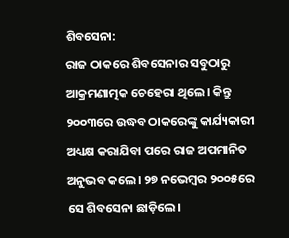ଶିବସେନା:
ରାଜ ଠାକରେ ଶିବସେନାର ସବୁଠାରୁ ଆକ୍ରମଣାତ୍ମକ ଚେହେରା ଥିଲେ। କିନ୍ତୁ ୨୦୦୩ରେ ଉଦ୍ଧବ ଠାକରେଙ୍କୁ କାର୍ଯ୍ୟକାରୀ ଅଧ୍ୟକ୍ଷ କରାଯିବା ପରେ ରାଜ ଅପମାନିତ ଅନୁଭବ କଲେ। ୨୭ ନଭେମ୍ବର ୨୦୦୫ରେ ସେ ଶିବସେନା ଛାଡ଼ିଲେ।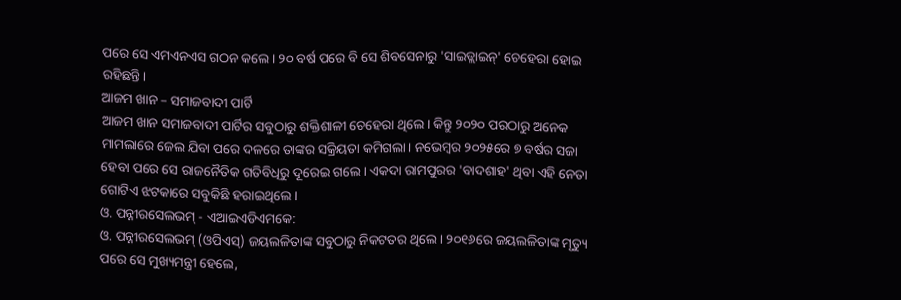ପରେ ସେ ଏମଏନଏସ ଗଠନ କଲେ। ୨୦ ବର୍ଷ ପରେ ବି ସେ ଶିବସେନାରୁ 'ସାଇଡ୍ଲାଇନ୍' ଚେହେରା ହୋଇ ରହିଛନ୍ତି।
ଆଜମ ଖାନ – ସମାଜବାଦୀ ପାର୍ଟି
ଆଜମ ଖାନ ସମାଜବାଦୀ ପାର୍ଟିର ସବୁଠାରୁ ଶକ୍ତିଶାଳୀ ଚେହେରା ଥିଲେ। କିନ୍ତୁ ୨୦୨୦ ପରଠାରୁ ଅନେକ ମାମଲାରେ ଜେଲ ଯିବା ପରେ ଦଳରେ ତାଙ୍କର ସକ୍ରିୟତା କମିଗଲା। ନଭେମ୍ବର ୨୦୨୫ରେ ୭ ବର୍ଷର ସଜା ହେବା ପରେ ସେ ରାଜନୈତିକ ଗତିବିଧିରୁ ଦୂରେଇ ଗଲେ। ଏକଦା ରାମପୁରର 'ବାଦଶାହ' ଥିବା ଏହି ନେତା ଗୋଟିଏ ଝଟକାରେ ସବୁକିଛି ହରାଇଥିଲେ।
ଓ. ପନ୍ନୀରସେଲଭମ୍ - ଏଆଇଏଡିଏମକେ:
ଓ. ପନ୍ନୀରସେଲଭମ୍ (ଓପିଏସ୍) ଜୟଲଳିତାଙ୍କ ସବୁଠାରୁ ନିକଟତର ଥିଲେ। ୨୦୧୬ରେ ଜୟଲଳିତାଙ୍କ ମୃତ୍ୟୁ ପରେ ସେ ମୁଖ୍ୟମନ୍ତ୍ରୀ ହେଲେ,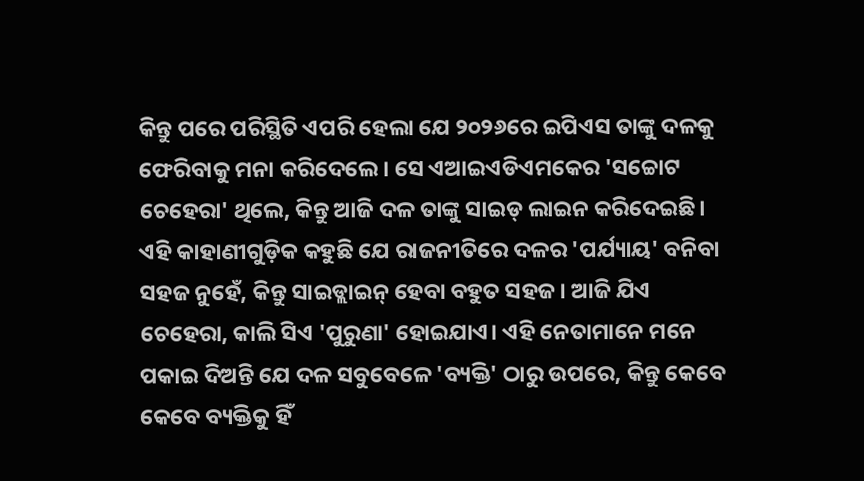କିନ୍ତୁ ପରେ ପରିସ୍ଥିତି ଏପରି ହେଲା ଯେ ୨୦୨୬ରେ ଇପିଏସ ତାଙ୍କୁ ଦଳକୁ ଫେରିବାକୁ ମନା କରିଦେଲେ। ସେ ଏଆଇଏଡିଏମକେର 'ସଚ୍ଚୋଟ ଚେହେରା' ଥିଲେ, କିନ୍ତୁ ଆଜି ଦଳ ତାଙ୍କୁ ସାଇଡ୍ ଲାଇନ କରିଦେଇଛି।
ଏହି କାହାଣୀଗୁଡ଼ିକ କହୁଛି ଯେ ରାଜନୀତିରେ ଦଳର 'ପର୍ଯ୍ୟାୟ' ବନିବା ସହଜ ନୁହେଁ, କିନ୍ତୁ ସାଇଡ୍ଲାଇନ୍ ହେବା ବହୁତ ସହଜ। ଆଜି ଯିଏ ଚେହେରା, କାଲି ସିଏ 'ପୁରୁଣା' ହୋଇଯାଏ। ଏହି ନେତାମାନେ ମନେ ପକାଇ ଦିଅନ୍ତି ଯେ ଦଳ ସବୁବେଳେ 'ବ୍ୟକ୍ତି' ଠାରୁ ଉପରେ, କିନ୍ତୁ କେବେ କେବେ ବ୍ୟକ୍ତିକୁ ହିଁ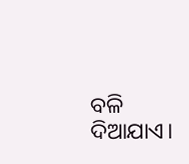ବଳି ଦିଆଯାଏ।